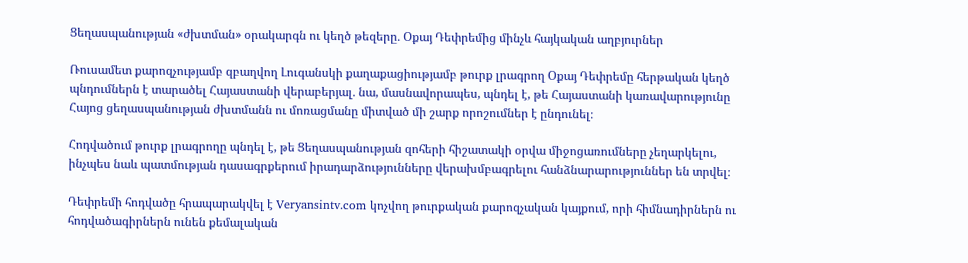Ցեղասպանության «ժխտման» օրակարգն ու կեղծ թեզերը․ Օքայ Դեփրեմից մինչև հայկական աղբյուրներ

Ռուսամետ քարոզչությամբ զբաղվող Լուգանսկի քաղաքացիությամբ թուրք լրագրող Օքայ Դեփրեմը հերթական կեղծ պնդումներն է տարածել Հայաստանի վերաբերյալ․ նա, մասնավորապես, պնդել է, թե Հայաստանի կառավարությունը Հայոց ցեղասպանության ժխտմանն ու մոռացմանը միտված մի շարք որոշումներ է ընդունել։

Հոդվածում թուրք լրագրողը պնդել է, թե Ցեղասպանության զոհերի հիշատակի օրվա միջոցառումները չեղարկելու, ինչպես նաև պատմության դասագրքերում իրադարձությունները վերախմբագրելու հանձնարարություններ են տրվել։

Դեփրեմի հոդվածը հրապարակվել է Veryansintv.com կոչվող թուրքական քարոզչական կայքում, որի հիմնադիրներն ու հոդվածագիրներն ունեն քեմալական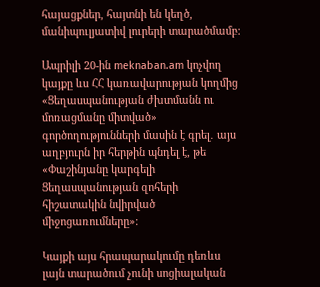հայացքներ, հայտնի են կեղծ, մանիպուլյատիվ լուրերի տարածմամբ։

Ապրիլի 20-ին meknaban.am կոչվող կայքը ևս ՀՀ կառավարության կողմից «Ցեղասպանության ժխտմանն ու մոռացմանը միտված» գործողությունների մասին է գրել․ այս աղբյուրն իր հերթին պնդել է, թե «Փաշինյանը կարգելի Ցեղասպանության զոհերի հիշատակին նվիրված միջոցառումները»։

Կայքի այս հրապարակումը դեռևս լայն տարածում չունի սոցիալական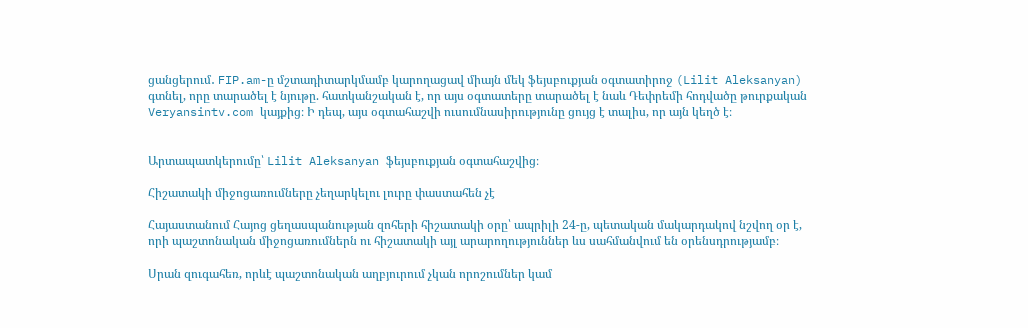ցանցերում․ FIP.am-ը մշտադիտարկմամբ կարողացավ միայն մեկ ֆեյսբուքյան օգտատիրոջ (Lilit Aleksanyan) գտնել, որը տարածել է նյութը. հատկանշական է, որ այս օգտատերը տարածել է նաև Դեփրեմի հոդվածը թուրքական Veryansintv.com կայքից։ Ի դեպ, այս օգտահաշվի ուսումնասիրությունը ցույց է տալիս, որ այն կեղծ է։


Արտապատկերումը՝ Lilit Aleksanyan ֆեյսբուքյան օգտահաշվից։

Հիշատակի միջոցառումները չեղարկելու լուրը փաստահեն չէ

Հայաստանում Հայոց ցեղասպանության զոհերի հիշատակի օրը՝ ապրիլի 24-ը, պետական մակարդակով նշվող օր է, որի պաշտոնական միջոցառումներն ու հիշատակի այլ արարողություններ ևս սահմանվում են օրենսդրությամբ։

Սրան զուգահեռ, որևէ պաշտոնական աղբյուրում չկան որոշումներ կամ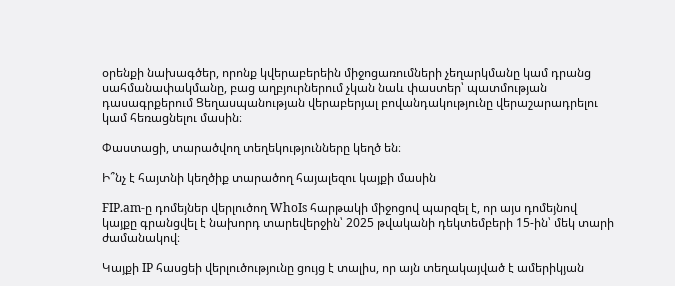օրենքի նախագծեր, որոնք կվերաբերեին միջոցառումների չեղարկմանը կամ դրանց սահմանափակմանը, բաց աղբյուրներում չկան նաև փաստեր՝ պատմության դասագրքերում Ցեղասպանության վերաբերյալ բովանդակությունը վերաշարադրելու կամ հեռացնելու մասին։

Փաստացի, տարածվող տեղեկությունները կեղծ են։

Ի՞նչ է հայտնի կեղծիք տարածող հայալեզու կայքի մասին

FIP.am-ը դոմեյներ վերլուծող WhoIs հարթակի միջոցով պարզել է, որ այս դոմեյնով կայքը գրանցվել է նախորդ տարեվերջին՝ 2025 թվականի դեկտեմբերի 15-ին՝ մեկ տարի ժամանակով։

Կայքի IP հասցեի վերլուծությունը ցույց է տալիս, որ այն տեղակայված է ամերիկյան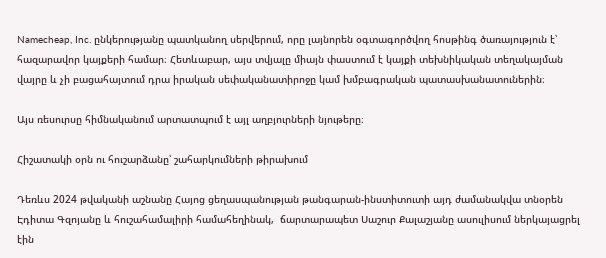Namecheap, Inc. ընկերությանը պատկանող սերվերում, որը լայնորեն օգտագործվող հոսթինգ ծառայություն է՝ հազարավոր կայքերի համար։ Հետևաբար, այս տվյալը միայն փաստում է կայքի տեխնիկական տեղակայման վայրը և չի բացահայտում դրա իրական սեփականատիրոջը կամ խմբագրական պատասխանատուներին։

Այս ռեսուրսը հիմնականում արտատպում է այլ աղբյուրների նյութերը։

Հիշատակի օրն ու հուշարձանը՝ շահարկումների թիրախում

Դեռևս 2024 թվականի աշնանը Հայոց ցեղասպանության թանգարան-ինստիտուտի այդ ժամանակվա տնօրեն Էդիտա Գզոյանը և հուշահամալիրի համահեղինակ,  ճարտարապետ Սաշուր Քալաշյանը ասուլիսում ներկայացրել էին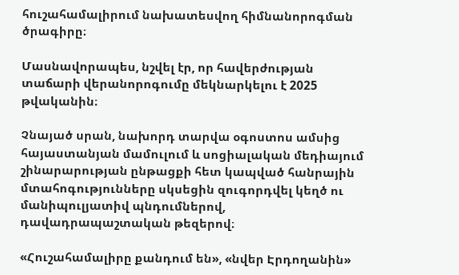հուշահամալիրում նախատեսվող հիմնանորոգման ծրագիրը։

Մասնավորապես, նշվել էր, որ հավերժության տաճարի վերանորոգումը մեկնարկելու է 2025 թվականին։

Չնայած սրան, նախորդ տարվա օգոստոս ամսից հայաստանյան մամուլում և սոցիալական մեդիայում շինարարության ընթացքի հետ կապված հանրային մտահոգությունները սկսեցին զուգորդվել կեղծ ու մանիպուլյատիվ պնդումներով, դավադրապաշտական թեզերով։

«Հուշահամալիրը քանդում են», «նվեր Էրդողանին»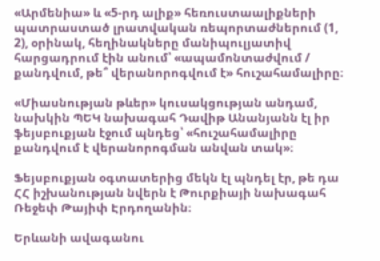«Արմենիա» և «5-րդ ալիք» հեռուստաալիքների պատրաստած լրատվական ռեպորտաժներում (1, 2), օրինակ, հեղինակները մանիպուլյատիվ հարցադրում էին անում՝ «ապամոնտաժվում / քանդվում, թե՞ վերանորոգվում է» հուշահամալիրը։

«Միասնության թևեր» կուսակցության անդամ, նախկին ՊԵԿ նախագահ Դավիթ Անանյանն էլ իր ֆեյսբուքյան էջում պնդեց՝ «հուշահամալիրը քանդվում է վերանորոգման անվան տակ»։

Ֆեյսբուքյան օգտատերից մեկն էլ պնդել էր, թե դա ՀՀ իշխանության նվերն է Թուրքիայի նախագահ Ռեջեփ Թայիփ Էրդողանին։

Երևանի ավագանու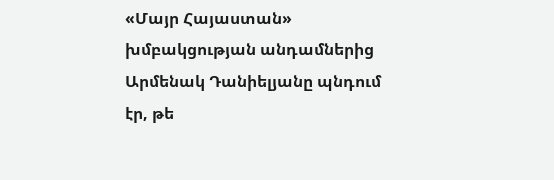«Մայր Հայաստան» խմբակցության անդամներից Արմենակ Դանիելյանը պնդում էր, թե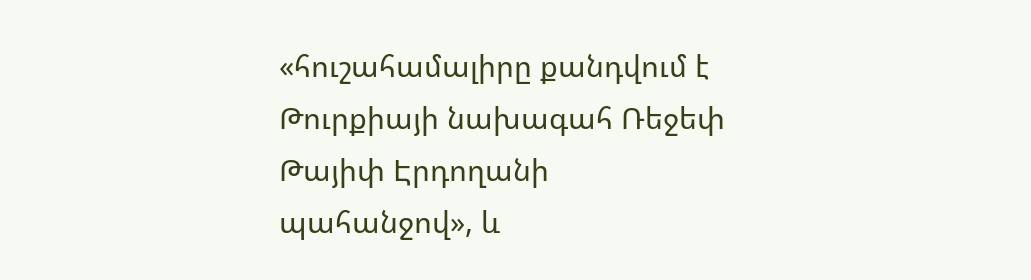«հուշահամալիրը քանդվում է Թուրքիայի նախագահ Ռեջեփ Թայիփ Էրդողանի պահանջով», և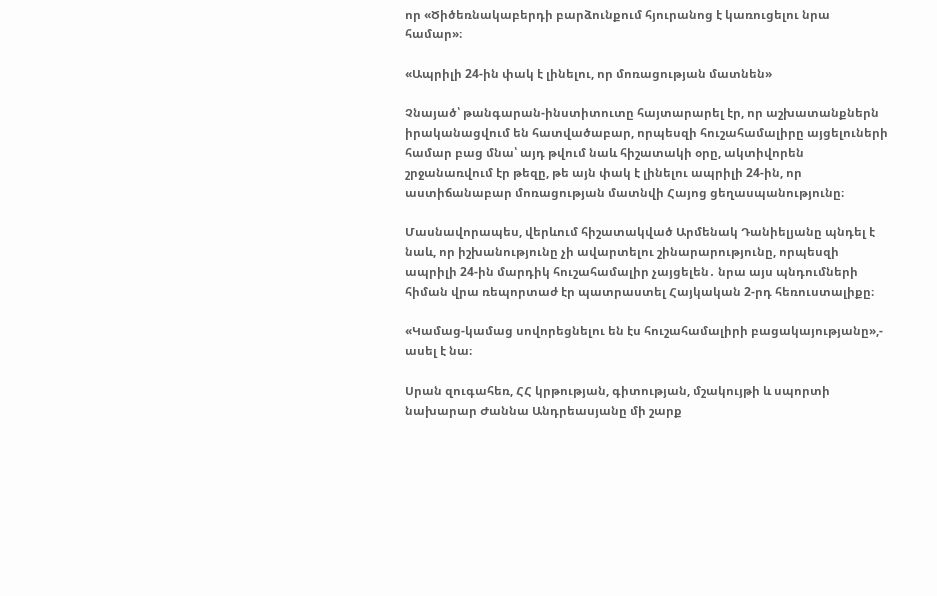որ «Ծիծեռնակաբերդի բարձունքում հյուրանոց է կառուցելու նրա համար»։

«Ապրիլի 24-ին փակ է լինելու, որ մոռացության մատնեն»

Չնայած՝ թանգարան-ինստիտուտը հայտարարել էր, որ աշխատանքներն իրականացվում են հատվածաբար, որպեսզի հուշահամալիրը այցելուների համար բաց մնա՝ այդ թվում նաև հիշատակի օրը, ակտիվորեն շրջանառվում էր թեզը, թե այն փակ է լինելու ապրիլի 24-ին, որ աստիճանաբար մոռացության մատնվի Հայոց ցեղասպանությունը։

Մասնավորապես, վերևում հիշատակված Արմենակ Դանիելյանը պնդել է նաև, որ իշխանությունը չի ավարտելու շինարարությունը, որպեսզի ապրիլի 24-ին մարդիկ հուշահամալիր չայցելեն․ նրա այս պնդումների հիման վրա ռեպորտաժ էր պատրաստել Հայկական 2-րդ հեռուստալիքը։

«Կամաց-կամաց սովորեցնելու են էս հուշահամալիրի բացակայությանը»,- ասել է նա։

Սրան զուգահեռ, ՀՀ կրթության, գիտության, մշակույթի և սպորտի նախարար Ժաննա Անդրեասյանը մի շարք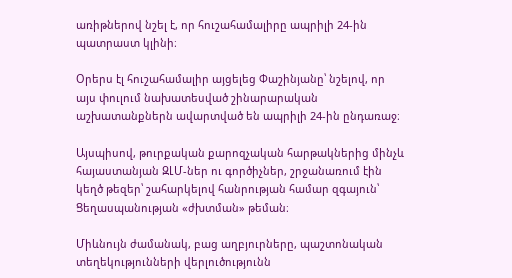առիթներով նշել է, որ հուշահամալիրը ապրիլի 24-ին պատրաստ կլինի։

Օրերս էլ հուշահամալիր այցելեց Փաշինյանը՝ նշելով, որ այս փուլում նախատեսված շինարարական աշխատանքներն ավարտված են ապրիլի 24-ին ընդառաջ։

Այսպիսով, թուրքական քարոզչական հարթակներից մինչև հայաստանյան ԶԼՄ-ներ ու գործիչներ, շրջանառում էին կեղծ թեզեր՝ շահարկելով հանրության համար զգայուն՝   Ցեղասպանության «ժխտման» թեման։

Միևնույն ժամանակ, բաց աղբյուրները, պաշտոնական տեղեկությունների վերլուծությունն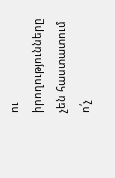ու իրողությունները չեն հաստատում ո՛չ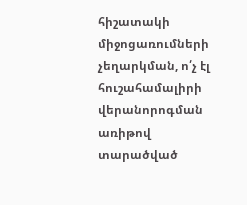հիշատակի միջոցառումների չեղարկման, ո՛չ էլ հուշահամալիրի վերանորոգման առիթով տարածված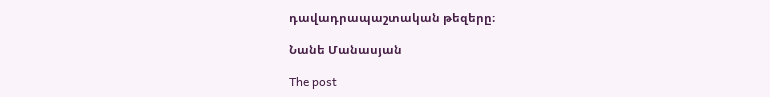դավադրապաշտական թեզերը։

Նանե Մանասյան

The post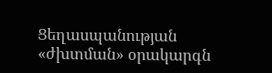Ցեղասպանության «ժխտման» օրակարգն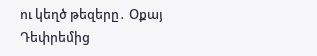ու կեղծ թեզերը․ Օքայ Դեփրեմից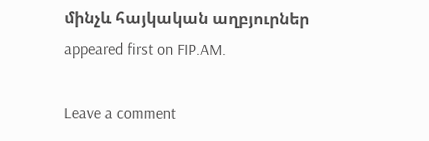մինչև հայկական աղբյուրներ appeared first on FIP.AM.

Leave a comment